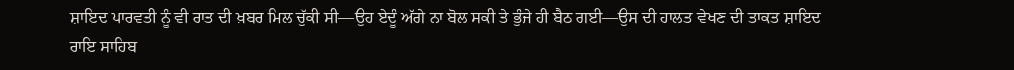ਸ਼ਾਇਦ ਪਾਰਵਤੀ ਨੂੰ ਵੀ ਰਾਤ ਦੀ ਖ਼ਬਰ ਮਿਲ ਚੁੱਕੀ ਸੀ—ਉਹ ਏਦੂੰ ਅੱਗੇ ਨਾ ਬੋਲ ਸਕੀ ਤੇ ਭੁੰਜੇ ਹੀ ਬੈਠ ਗਈ—ਉਸ ਦੀ ਹਾਲਤ ਵੇਖਣ ਦੀ ਤਾਕਤ ਸ਼ਾਇਦ ਰਾਇ ਸਾਹਿਬ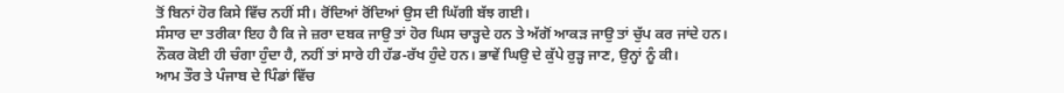ਤੋਂ ਬਿਨਾਂ ਹੋਰ ਕਿਸੇ ਵਿੱਚ ਨਹੀਂ ਸੀ। ਰੋਂਦਿਆਂ ਰੋਂਦਿਆਂ ਉਸ ਦੀ ਘਿੱਗੀ ਬੱਝ ਗਈ।
ਸੰਸਾਰ ਦਾ ਤਰੀਕਾ ਇਹ ਹੈ ਕਿ ਜੇ ਜ਼ਰਾ ਦਬਕ ਜਾਉ ਤਾਂ ਹੋਰ ਘਿਸ ਚਾੜ੍ਹਦੇ ਹਨ ਤੇ ਅੱਗੋਂ ਆਕੜ ਜਾਉ ਤਾਂ ਚੁੱਪ ਕਰ ਜਾਂਦੇ ਹਨ।
ਨੌਕਰ ਕੋਈ ਹੀ ਚੰਗਾ ਹੁੰਦਾ ਹੈ, ਨਹੀਂ ਤਾਂ ਸਾਰੇ ਹੀ ਹੱਡ-ਰੱਖ ਹੁੰਦੇ ਹਨ। ਭਾਵੇਂ ਘਿਉ ਦੇ ਕੁੱਪੇ ਰੁੜ੍ਹ ਜਾਣ, ਉਨ੍ਹਾਂ ਨੂੰ ਕੀ।
ਆਮ ਤੌਰ ਤੇ ਪੰਜਾਬ ਦੇ ਪਿੰਡਾਂ ਵਿੱਚ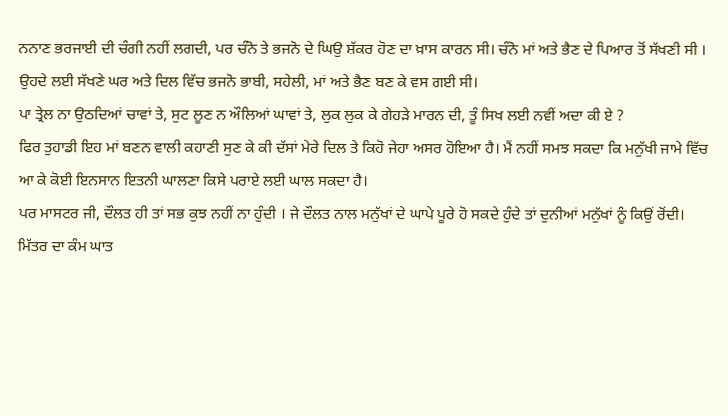ਨਨਾਣ ਭਰਜਾਈ ਦੀ ਚੰਗੀ ਨਹੀਂ ਲਗਦੀ, ਪਰ ਚੰਨੋ ਤੇ ਭਜਨੋ ਦੇ ਘਿਉ ਸ਼ੱਕਰ ਹੋਣ ਦਾ ਖ਼ਾਸ ਕਾਰਨ ਸੀ। ਚੰਨੋ ਮਾਂ ਅਤੇ ਭੈਣ ਦੇ ਪਿਆਰ ਤੋਂ ਸੱਖਣੀ ਸੀ । ਉਹਦੇ ਲਈ ਸੱਖਣੇ ਘਰ ਅਤੇ ਦਿਲ ਵਿੱਚ ਭਜਨੋ ਭਾਬੀ, ਸਹੇਲੀ, ਮਾਂ ਅਤੇ ਭੈਣ ਬਣ ਕੇ ਵਸ ਗਈ ਸੀ।
ਪਾ ਤ੍ਰੇਲ ਨਾ ਉਠਦਿਆਂ ਚਾਵਾਂ ਤੇ, ਸੁਟ ਲੂਣ ਨ ਔਲਿਆਂ ਘਾਵਾਂ ਤੇ, ਲੁਕ ਲੁਕ ਕੇ ਗੇਹੜੇ ਮਾਰਨ ਦੀ, ਤੂੰ ਸਿਖ ਲਈ ਨਵੀਂ ਅਦਾ ਕੀ ਏ ?
ਫਿਰ ਤੁਹਾਡੀ ਇਹ ਮਾਂ ਬਣਨ ਵਾਲੀ ਕਹਾਣੀ ਸੁਣ ਕੇ ਕੀ ਦੱਸਾਂ ਮੇਰੇ ਦਿਲ ਤੇ ਕਿਹੋ ਜੇਹਾ ਅਸਰ ਹੋਇਆ ਹੈ। ਮੈਂ ਨਹੀਂ ਸਮਝ ਸਕਦਾ ਕਿ ਮਨੁੱਖੀ ਜਾਮੇ ਵਿੱਚ ਆ ਕੇ ਕੋਈ ਇਨਸਾਨ ਇਤਨੀ ਘਾਲਣਾ ਕਿਸੇ ਪਰਾਏ ਲਈ ਘਾਲ ਸਕਦਾ ਹੈ।
ਪਰ ਮਾਸਟਰ ਜੀ, ਦੌਲਤ ਹੀ ਤਾਂ ਸਭ ਕੁਝ ਨਹੀਂ ਨਾ ਹੁੰਦੀ । ਜੇ ਦੌਲਤ ਨਾਲ ਮਨੁੱਖਾਂ ਦੇ ਘਾਪੇ ਪੂਰੇ ਹੋ ਸਕਦੇ ਹੁੰਦੇ ਤਾਂ ਦੁਨੀਆਂ ਮਨੁੱਖਾਂ ਨੂੰ ਕਿਉਂ ਰੋਂਦੀ।
ਮਿੱਤਰ ਦਾ ਕੰਮ ਘਾਤ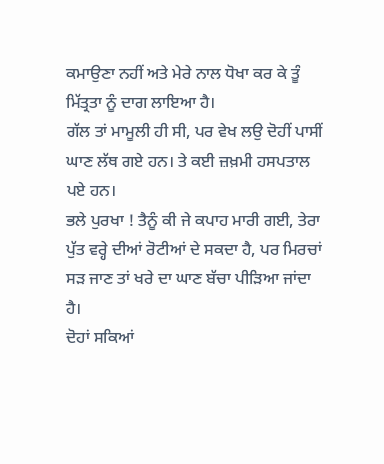ਕਮਾਉਣਾ ਨਹੀਂ ਅਤੇ ਮੇਰੇ ਨਾਲ ਧੋਖਾ ਕਰ ਕੇ ਤੂੰ ਮਿੱਤ੍ਰਤਾ ਨੂੰ ਦਾਗ ਲਾਇਆ ਹੈ।
ਗੱਲ ਤਾਂ ਮਾਮੂਲੀ ਹੀ ਸੀ, ਪਰ ਵੇਖ ਲਉ ਦੋਹੀਂ ਪਾਸੀਂ ਘਾਣ ਲੱਥ ਗਏ ਹਨ। ਤੇ ਕਈ ਜ਼ਖ਼ਮੀ ਹਸਪਤਾਲ ਪਏ ਹਨ।
ਭਲੇ ਪੁਰਖਾ ! ਤੈਨੂੰ ਕੀ ਜੇ ਕਪਾਹ ਮਾਰੀ ਗਈ, ਤੇਰਾ ਪੁੱਤ ਵਰ੍ਹੇ ਦੀਆਂ ਰੋਟੀਆਂ ਦੇ ਸਕਦਾ ਹੈ, ਪਰ ਮਿਰਚਾਂ ਸੜ ਜਾਣ ਤਾਂ ਖਰੇ ਦਾ ਘਾਣ ਬੱਚਾ ਪੀੜਿਆ ਜਾਂਦਾ ਹੈ।
ਦੋਹਾਂ ਸਕਿਆਂ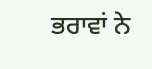ਭਰਾਵਾਂ ਨੇ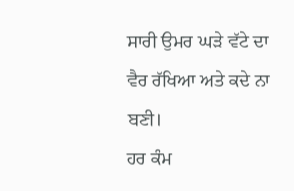ਸਾਰੀ ਉਮਰ ਘੜੇ ਵੱਟੇ ਦਾ ਵੈਰ ਰੱਖਿਆ ਅਤੇ ਕਦੇ ਨਾ ਬਣੀ।
ਹਰ ਕੰਮ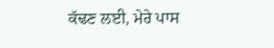ਕੱਢਣ ਲਈ, ਮੇਰੇ ਪਾਸ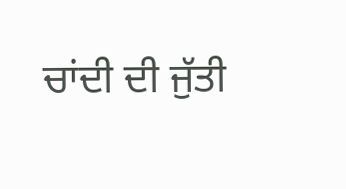ਚਾਂਦੀ ਦੀ ਜੁੱਤੀ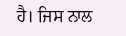ਹੈ। ਜਿਸ ਨਾਲ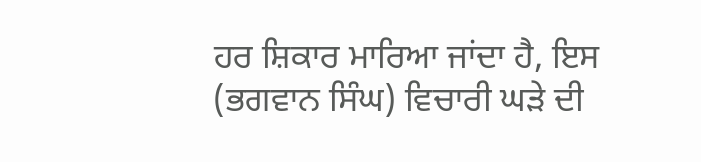ਹਰ ਸ਼ਿਕਾਰ ਮਾਰਿਆ ਜਾਂਦਾ ਹੈ, ਇਸ (ਭਗਵਾਨ ਸਿੰਘ) ਵਿਚਾਰੀ ਘੜੇ ਦੀ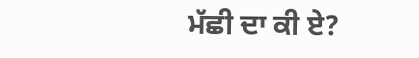ਮੱਛੀ ਦਾ ਕੀ ਏ?